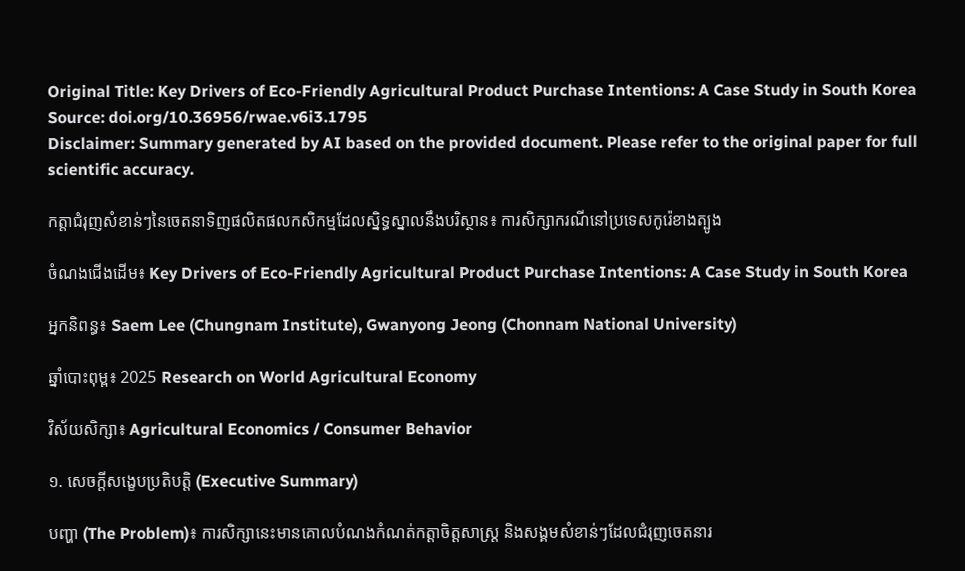Original Title: Key Drivers of Eco-Friendly Agricultural Product Purchase Intentions: A Case Study in South Korea
Source: doi.org/10.36956/rwae.v6i3.1795
Disclaimer: Summary generated by AI based on the provided document. Please refer to the original paper for full scientific accuracy.

កត្តាជំរុញសំខាន់ៗនៃចេតនាទិញផលិតផលកសិកម្មដែលស្និទ្ធស្នាលនឹងបរិស្ថាន៖ ការសិក្សាករណីនៅប្រទេសកូរ៉េខាងត្បូង

ចំណងជើងដើម៖ Key Drivers of Eco-Friendly Agricultural Product Purchase Intentions: A Case Study in South Korea

អ្នកនិពន្ធ៖ Saem Lee (Chungnam Institute), Gwanyong Jeong (Chonnam National University)

ឆ្នាំបោះពុម្ព៖ 2025 Research on World Agricultural Economy

វិស័យសិក្សា៖ Agricultural Economics / Consumer Behavior

១. សេចក្តីសង្ខេបប្រតិបត្តិ (Executive Summary)

បញ្ហា (The Problem)៖ ការសិក្សានេះមានគោលបំណងកំណត់កត្តាចិត្តសាស្ត្រ និងសង្គមសំខាន់ៗដែលជំរុញចេតនារ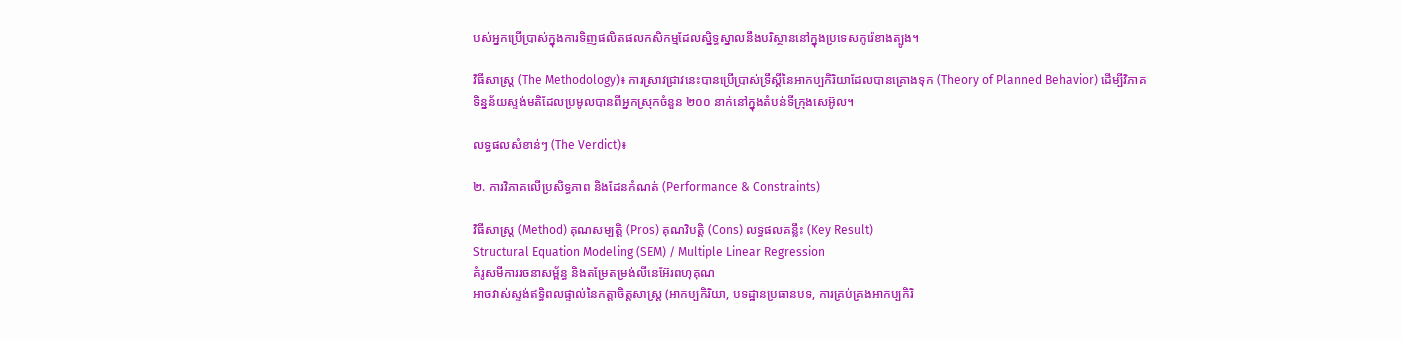បស់អ្នកប្រើប្រាស់ក្នុងការទិញផលិតផលកសិកម្មដែលស្និទ្ធស្នាលនឹងបរិស្ថាននៅក្នុងប្រទេសកូរ៉េខាងត្បូង។

វិធីសាស្ត្រ (The Methodology)៖ ការស្រាវជ្រាវនេះបានប្រើប្រាស់ទ្រឹស្តីនៃអាកប្បកិរិយាដែលបានគ្រោងទុក (Theory of Planned Behavior) ដើម្បីវិភាគទិន្នន័យស្ទង់មតិដែលប្រមូលបានពីអ្នកស្រុកចំនួន ២០០ នាក់នៅក្នុងតំបន់ទីក្រុងសេអ៊ូល។

លទ្ធផលសំខាន់ៗ (The Verdict)៖

២. ការវិភាគលើប្រសិទ្ធភាព និងដែនកំណត់ (Performance & Constraints)

វិធីសាស្ត្រ (Method) គុណសម្បត្តិ (Pros) គុណវិបត្តិ (Cons) លទ្ធផលគន្លឹះ (Key Result)
Structural Equation Modeling (SEM) / Multiple Linear Regression
គំរូសមីការរចនាសម្ព័ន្ធ និងតម្រែតម្រង់លីនេអ៊ែរពហុគុណ
អាចវាស់ស្ទង់ឥទ្ធិពលផ្ទាល់នៃកត្តាចិត្តសាស្ត្រ (អាកប្បកិរិយា, បទដ្ឋានប្រធានបទ, ការគ្រប់គ្រងអាកប្បកិរិ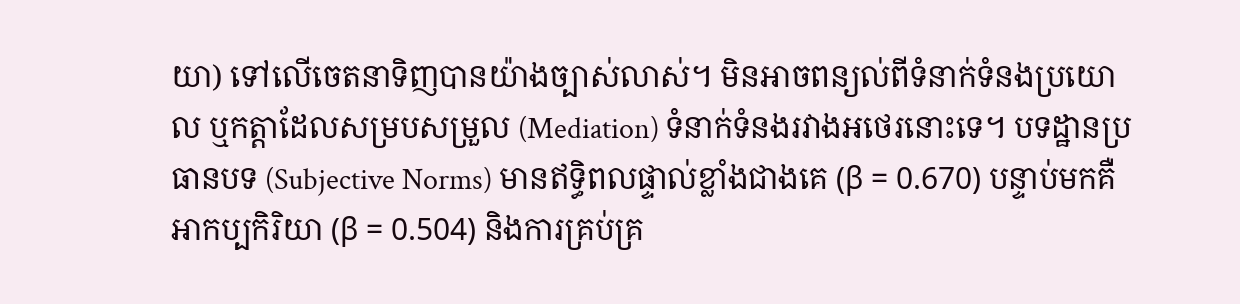យា) ទៅលើចេតនាទិញបានយ៉ាងច្បាស់លាស់។ មិនអាចពន្យល់ពីទំនាក់ទំនងប្រយោល ឬកត្តាដែលសម្របសម្រួល (Mediation) ទំនាក់ទំនងរវាងអថេរនោះទេ។ បទដ្ឋានប្រធានបទ (Subjective Norms) មានឥទ្ធិពលផ្ទាល់ខ្លាំងជាងគេ (β = 0.670) បន្ទាប់មកគឺអាកប្បកិរិយា (β = 0.504) និងការគ្រប់គ្រ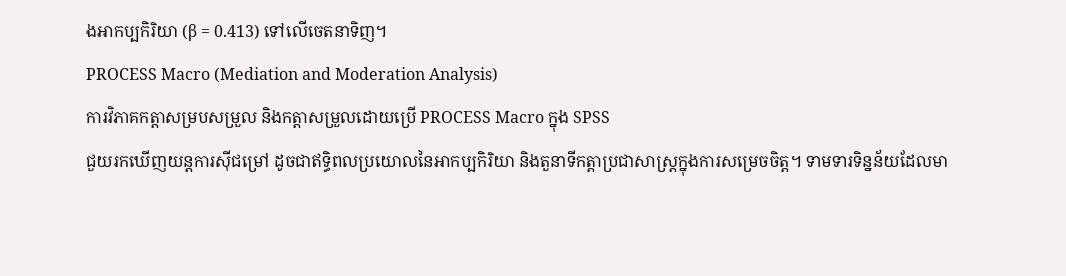ងអាកប្បកិរិយា (β = 0.413) ទៅលើចេតនាទិញ។
PROCESS Macro (Mediation and Moderation Analysis)
ការវិភាគកត្តាសម្របសម្រួល និងកត្តាសម្រួលដោយប្រើ PROCESS Macro ក្នុង SPSS
ជួយរកឃើញយន្តការស៊ីជម្រៅ ដូចជាឥទ្ធិពលប្រយោលនៃអាកប្បកិរិយា និងតួនាទីកត្តាប្រជាសាស្ត្រក្នុងការសម្រេចចិត្ត។ ទាមទារទិន្នន័យដែលមា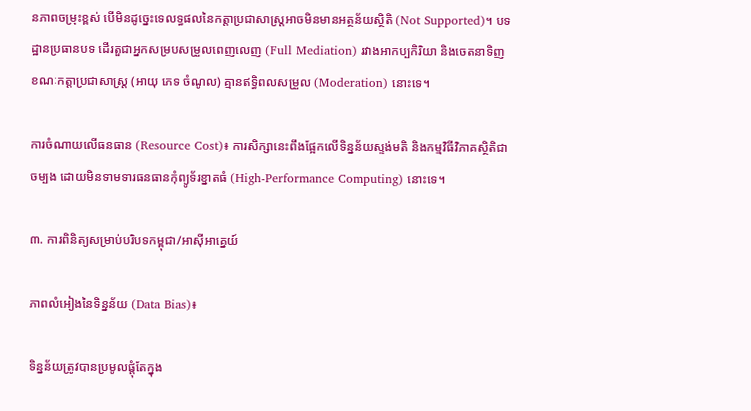នភាពចម្រុះខ្ពស់ បើមិនដូច្នេះទេលទ្ធផលនៃកត្តាប្រជាសាស្ត្រអាចមិនមានអត្ថន័យស្ថិតិ (Not Supported)។ បទដ្ឋានប្រធានបទ ដើរតួជាអ្នកសម្របសម្រួលពេញលេញ (Full Mediation) រវាងអាកប្បកិរិយា និងចេតនាទិញ ខណៈកត្តាប្រជាសាស្ត្រ (អាយុ ភេទ ចំណូល) គ្មានឥទ្ធិពលសម្រួល (Moderation) នោះទេ។

ការចំណាយលើធនធាន (Resource Cost)៖ ការសិក្សានេះពឹងផ្អែកលើទិន្នន័យស្ទង់មតិ និងកម្មវិធីវិភាគស្ថិតិជាចម្បង ដោយមិនទាមទារធនធានកុំព្យូទ័រខ្នាតធំ (High-Performance Computing) នោះទេ។

៣. ការពិនិត្យសម្រាប់បរិបទកម្ពុជា/អាស៊ីអាគ្នេយ៍

ភាពលំអៀងនៃទិន្នន័យ (Data Bias)៖

ទិន្នន័យត្រូវបានប្រមូលផ្តុំតែក្នុង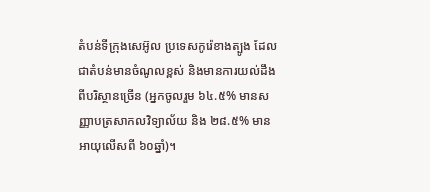តំបន់ទីក្រុងសេអ៊ូល ប្រទេសកូរ៉េខាងត្បូង ដែលជាតំបន់មានចំណូលខ្ពស់ និងមានការយល់ដឹងពីបរិស្ថានច្រើន (អ្នកចូលរួម ៦៤.៥% មានសញ្ញាបត្រសាកលវិទ្យាល័យ និង ២៨.៥% មានអាយុលើសពី ៦០ឆ្នាំ)។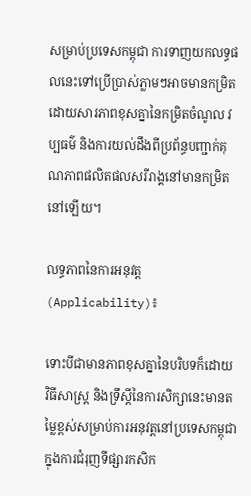សម្រាប់ប្រទេសកម្ពុជា ការទាញយកលទ្ធផលនេះទៅប្រើប្រាស់ភ្លាមៗអាចមានកម្រិត ដោយសារភាពខុសគ្នានៃកម្រិតចំណូល វប្បធម៌ និងការយល់ដឹងពីប្រព័ន្ធបញ្ជាក់គុណភាពផលិតផលសរីរាង្គនៅមានកម្រិតនៅឡើយ។

លទ្ធភាពនៃការអនុវត្ត (Applicability)៖

ទោះបីជាមានភាពខុសគ្នានៃបរិបទក៏ដោយ វិធីសាស្ត្រ និងទ្រឹស្តីនៃការសិក្សានេះមានតម្លៃខ្ពស់សម្រាប់ការអនុវត្តនៅប្រទេសកម្ពុជា ក្នុងការជំរុញទីផ្សារកសិក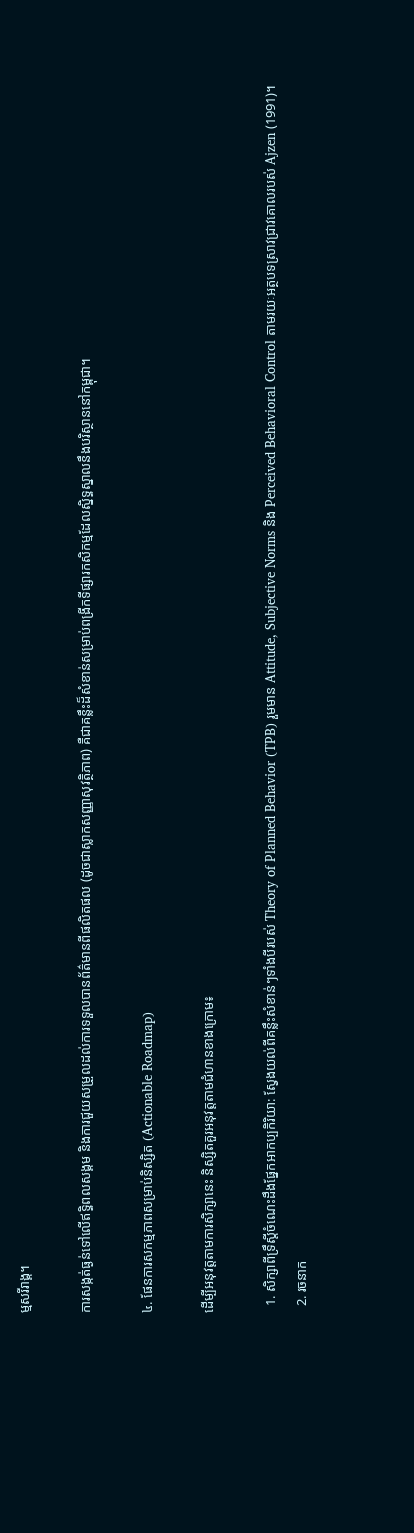ម្មសរីរាង្គ។

ការសង្កត់ធ្ងន់ទៅលើឥទ្ធិពលសង្គម និងការជួយសម្រួលដល់ការទទួលបានព័ត៌មានពីផលិតផល (ដូចជាស្លាកសញ្ញាសុវត្ថិភាព) គឺជាគន្លឹះដ៏សំខាន់សម្រាប់ពង្រីកទីផ្សារកសិកម្មដែលស្និទ្ធស្នាលនឹងបរិស្ថាននៅកម្ពុជា។

៤. ផែនការសកម្មភាពសម្រាប់និស្សិត (Actionable Roadmap)

ដើម្បីអនុវត្តតាមការសិក្សានេះ និស្សិតគួរអនុវត្តតាមជំហានខាងក្រោម៖

  1. សិក្សាពីទ្រឹស្តីចំណេះដឹងផ្នែកអាកប្បកិរិយា: ស្វែងយល់ពីគន្លឹះសំខាន់ៗទាំងបីរបស់ Theory of Planned Behavior (TPB) រួមមាន Attitude, Subjective Norms និង Perceived Behavioral Control តាមរយៈអត្ថបទស្រាវជ្រាវគោលរបស់ Ajzen (1991)។
  2. រចនាក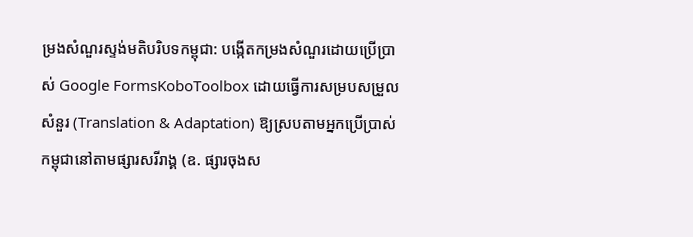ម្រងសំណួរស្ទង់មតិបរិបទកម្ពុជា: បង្កើតកម្រងសំណួរដោយប្រើប្រាស់ Google FormsKoboToolbox ដោយធ្វើការសម្របសម្រួលសំនួរ (Translation & Adaptation) ឱ្យស្របតាមអ្នកប្រើប្រាស់កម្ពុជានៅតាមផ្សារសរីរាង្គ (ឧ. ផ្សារចុងស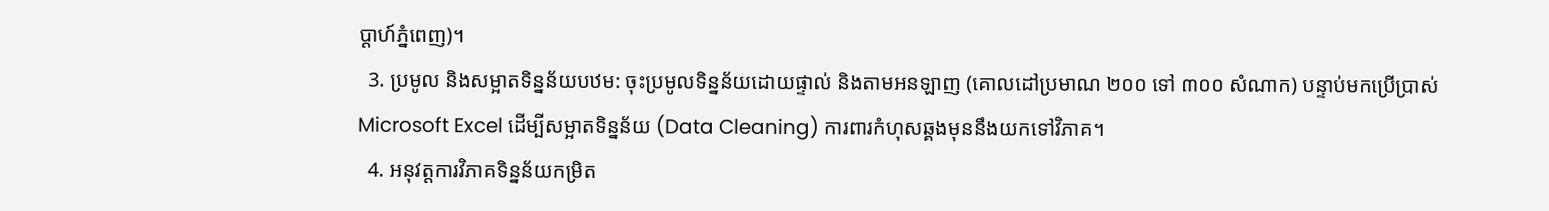ប្តាហ៍ភ្នំពេញ)។
  3. ប្រមូល និងសម្អាតទិន្នន័យបឋម: ចុះប្រមូលទិន្នន័យដោយផ្ទាល់ និងតាមអនឡាញ (គោលដៅប្រមាណ ២០០ ទៅ ៣០០ សំណាក) បន្ទាប់មកប្រើប្រាស់ Microsoft Excel ដើម្បីសម្អាតទិន្នន័យ (Data Cleaning) ការពារកំហុសឆ្គងមុននឹងយកទៅវិភាគ។
  4. អនុវត្តការវិភាគទិន្នន័យកម្រិត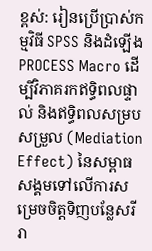ខ្ពស់: រៀនប្រើប្រាស់កម្មវិធី SPSS និងដំឡើង PROCESS Macro ដើម្បីវិភាគរកឥទ្ធិពលផ្ទាល់ និងឥទ្ធិពលសម្របសម្រួល (Mediation Effect) នៃសម្ពាធសង្គមទៅលើការសម្រេចចិត្តទិញបន្លែសរីរា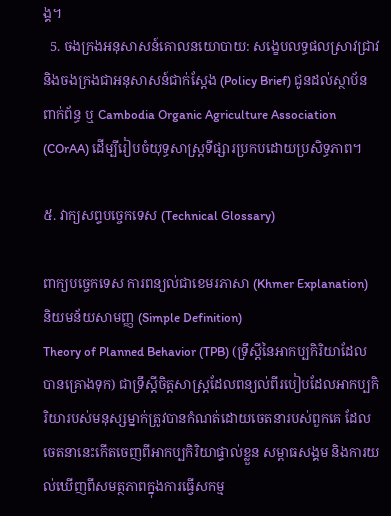ង្គ។
  5. ចងក្រងអនុសាសន៍គោលនយោបាយ: សង្ខេបលទ្ធផលស្រាវជ្រាវ និងចងក្រងជាអនុសាសន៍ជាក់ស្តែង (Policy Brief) ជូនដល់ស្ថាប័នពាក់ព័ន្ធ ឬ Cambodia Organic Agriculture Association (COrAA) ដើម្បីរៀបចំយុទ្ធសាស្ត្រទីផ្សារប្រកបដោយប្រសិទ្ធភាព។

៥. វាក្យសព្ទបច្ចេកទេស (Technical Glossary)

ពាក្យបច្ចេកទេស ការពន្យល់ជាខេមរភាសា (Khmer Explanation) និយមន័យសាមញ្ញ (Simple Definition)
Theory of Planned Behavior (TPB) (ទ្រឹស្តីនៃអាកប្បកិរិយាដែលបានគ្រោងទុក) ជាទ្រឹស្តីចិត្តសាស្ត្រដែលពន្យល់ពីរបៀបដែលអាកប្បកិរិយារបស់មនុស្សម្នាក់ត្រូវបានកំណត់ដោយចេតនារបស់ពួកគេ ដែលចេតនានេះកើតចេញពីអាកប្បកិរិយាផ្ទាល់ខ្លួន សម្ពាធសង្គម និងការយល់ឃើញពីសមត្ថភាពក្នុងការធ្វើសកម្ម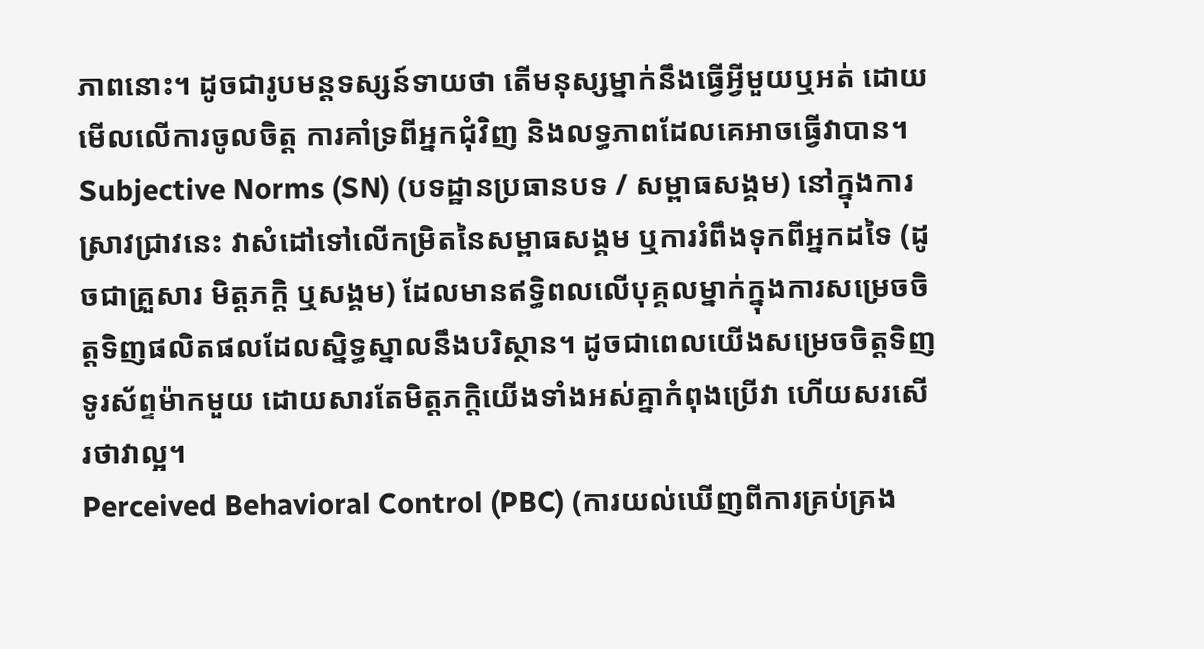ភាពនោះ។ ដូចជារូបមន្តទស្សន៍ទាយថា តើមនុស្សម្នាក់នឹងធ្វើអ្វីមួយឬអត់ ដោយមើលលើការចូលចិត្ត ការគាំទ្រពីអ្នកជុំវិញ និងលទ្ធភាពដែលគេអាចធ្វើវាបាន។
Subjective Norms (SN) (បទដ្ឋានប្រធានបទ / សម្ពាធសង្គម) នៅក្នុងការស្រាវជ្រាវនេះ វាសំដៅទៅលើកម្រិតនៃសម្ពាធសង្គម ឬការរំពឹងទុកពីអ្នកដទៃ (ដូចជាគ្រួសារ មិត្តភក្តិ ឬសង្គម) ដែលមានឥទ្ធិពលលើបុគ្គលម្នាក់ក្នុងការសម្រេចចិត្តទិញផលិតផលដែលស្និទ្ធស្នាលនឹងបរិស្ថាន។ ដូចជាពេលយើងសម្រេចចិត្តទិញទូរស័ព្ទម៉ាកមួយ ដោយសារតែមិត្តភក្តិយើងទាំងអស់គ្នាកំពុងប្រើវា ហើយសរសើរថាវាល្អ។
Perceived Behavioral Control (PBC) (ការយល់ឃើញពីការគ្រប់គ្រង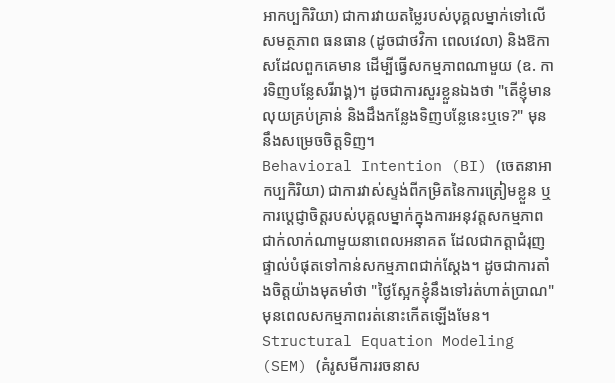អាកប្បកិរិយា) ជាការវាយតម្លៃរបស់បុគ្គលម្នាក់ទៅលើសមត្ថភាព ធនធាន (ដូចជាថវិកា ពេលវេលា) និងឱកាសដែលពួកគេមាន ដើម្បីធ្វើសកម្មភាពណាមួយ (ឧ. ការទិញបន្លែសរីរាង្គ)។ ដូចជាការសួរខ្លួនឯងថា "តើខ្ញុំមានលុយគ្រប់គ្រាន់ និងដឹងកន្លែងទិញបន្លែនេះឬទេ?" មុននឹងសម្រេចចិត្តទិញ។
Behavioral Intention (BI) (ចេតនាអាកប្បកិរិយា) ជាការវាស់ស្ទង់ពីកម្រិតនៃការត្រៀមខ្លួន ឬការប្តេជ្ញាចិត្តរបស់បុគ្គលម្នាក់ក្នុងការអនុវត្តសកម្មភាពជាក់លាក់ណាមួយនាពេលអនាគត ដែលជាកត្តាជំរុញផ្ទាល់បំផុតទៅកាន់សកម្មភាពជាក់ស្តែង។ ដូចជាការតាំងចិត្តយ៉ាងមុតមាំថា "ថ្ងៃស្អែកខ្ញុំនឹងទៅរត់ហាត់ប្រាណ" មុនពេលសកម្មភាពរត់នោះកើតឡើងមែន។
Structural Equation Modeling (SEM) (គំរូសមីការរចនាស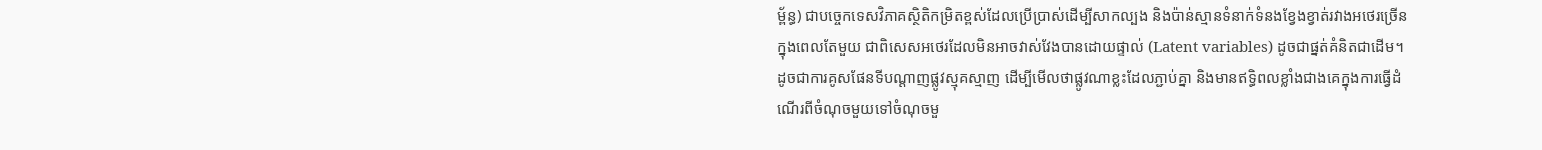ម្ព័ន្ធ) ជាបច្ចេកទេសវិភាគស្ថិតិកម្រិតខ្ពស់ដែលប្រើប្រាស់ដើម្បីសាកល្បង និងប៉ាន់ស្មានទំនាក់ទំនងខ្វែងខ្វាត់រវាងអថេរច្រើនក្នុងពេលតែមួយ ជាពិសេសអថេរដែលមិនអាចវាស់វែងបានដោយផ្ទាល់ (Latent variables) ដូចជាផ្នត់គំនិតជាដើម។ ដូចជាការគូសផែនទីបណ្ដាញផ្លូវស្មុគស្មាញ ដើម្បីមើលថាផ្លូវណាខ្លះដែលភ្ជាប់គ្នា និងមានឥទ្ធិពលខ្លាំងជាងគេក្នុងការធ្វើដំណើរពីចំណុចមួយទៅចំណុចមួ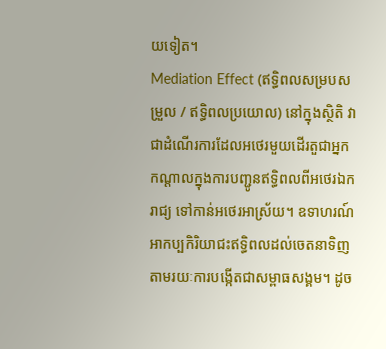យទៀត។
Mediation Effect (ឥទ្ធិពលសម្របសម្រួល / ឥទ្ធិពលប្រយោល) នៅក្នុងស្ថិតិ វាជាដំណើរការដែលអថេរមួយដើរតួជាអ្នកកណ្តាលក្នុងការបញ្ជូនឥទ្ធិពលពីអថេរឯករាជ្យ ទៅកាន់អថេរអាស្រ័យ។ ឧទាហរណ៍ អាកប្បកិរិយាជះឥទ្ធិពលដល់ចេតនាទិញ តាមរយៈការបង្កើតជាសម្ពាធសង្គម។ ដូច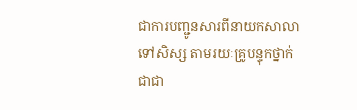ជាការបញ្ជូនសារពីនាយកសាលាទៅសិស្ស តាមរយៈគ្រូបន្ទុកថ្នាក់ ជាជា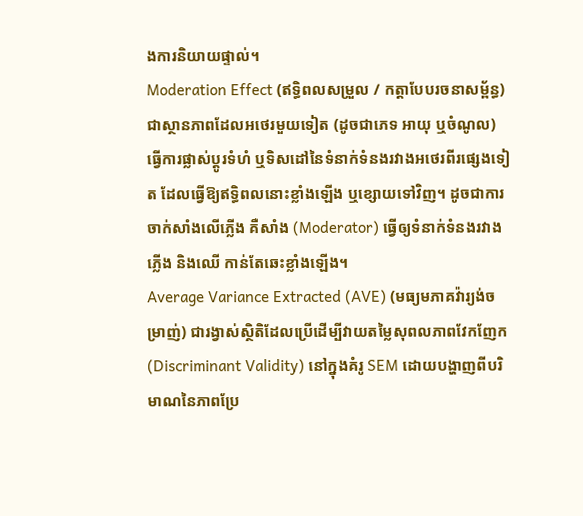ងការនិយាយផ្ទាល់។
Moderation Effect (ឥទ្ធិពលសម្រួល / កត្តាបែបរចនាសម្ព័ន្ធ) ជាស្ថានភាពដែលអថេរមួយទៀត (ដូចជាភេទ អាយុ ឬចំណូល) ធ្វើការផ្លាស់ប្តូរទំហំ ឬទិសដៅនៃទំនាក់ទំនងរវាងអថេរពីរផ្សេងទៀត ដែលធ្វើឱ្យឥទ្ធិពលនោះខ្លាំងឡើង ឬខ្សោយទៅវិញ។ ដូចជាការចាក់សាំងលើភ្លើង គឺសាំង (Moderator) ធ្វើឲ្យទំនាក់ទំនងរវាងភ្លើង និងឈើ កាន់តែឆេះខ្លាំងឡើង។
Average Variance Extracted (AVE) (មធ្យមភាគវ៉ារ្យង់ចម្រាញ់) ជារង្វាស់ស្ថិតិដែលប្រើដើម្បីវាយតម្លៃសុពលភាពវែកញែក (Discriminant Validity) នៅក្នុងគំរូ SEM ដោយបង្ហាញពីបរិមាណនៃភាពប្រែ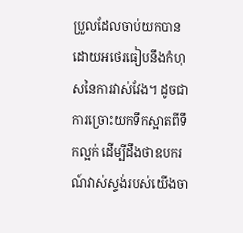ប្រួលដែលចាប់យកបានដោយអថេរធៀបនឹងកំហុសនៃការវាស់វែង។ ដូចជាការច្រោះយកទឹកស្អាតពីទឹកល្អក់ ដើម្បីដឹងថាឧបករណ៍វាស់ស្ទង់របស់យើងចា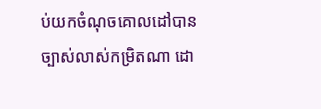ប់យកចំណុចគោលដៅបានច្បាស់លាស់កម្រិតណា ដោ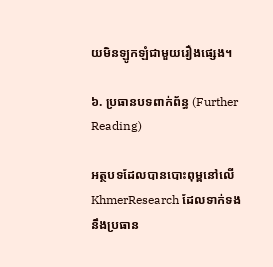យមិនឡូកឡំជាមួយរឿងផ្សេង។

៦. ប្រធានបទពាក់ព័ន្ធ (Further Reading)

អត្ថបទដែលបានបោះពុម្ពនៅលើ KhmerResearch ដែលទាក់ទងនឹងប្រធាន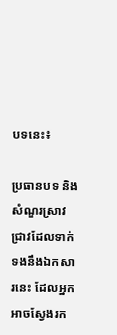បទនេះ៖

ប្រធានបទ និងសំណួរស្រាវជ្រាវដែលទាក់ទងនឹងឯកសារនេះ ដែលអ្នកអាចស្វែងរក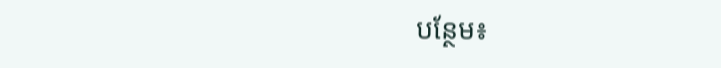បន្ថែម៖